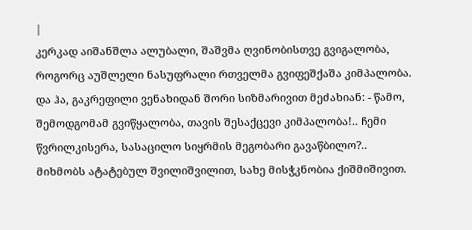|
კერკად აიშანშლა ალუბალი, შაშვმა ღვინობისთვე გვიგალობა, როგორც აუშლელი ნასუფრალი რთველმა გვიფეშქაშა კიმპალობა. და ჰა, გაკრეფილი ვენახიდან შორი სიზმარივით მეძახიან: - წამო, შემოდგომამ გვიწყალობა, თავის შესაქცევი კიმპალობა!.. ჩემი წვრილკისერა, სასაცილო სიყრმის მეგობარი გავაწბილო?.. მიხმობს ატატებულ შვილიშვილით, სახე მისჭკნობია ქიშმიშივით.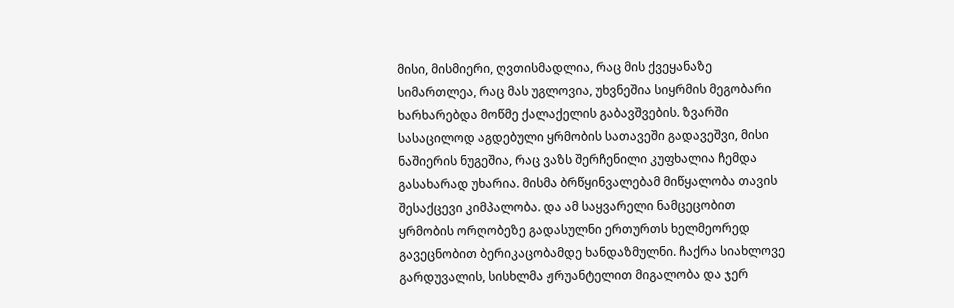მისი, მისმიერი, ღვთისმადლია, რაც მის ქვეყანაზე სიმართლეა, რაც მას უგლოვია, უხვნეშია სიყრმის მეგობარი ხარხარებდა მოწმე ქალაქელის გაბავშვების. ზვარში სასაცილოდ აგდებული ყრმობის სათავეში გადავეშვი, მისი ნაშიერის ნუგეშია, რაც ვაზს შერჩენილი კუფხალია ჩემდა გასახარად უხარია. მისმა ბრწყინვალებამ მიწყალობა თავის შესაქცევი კიმპალობა. და ამ საყვარელი ნამცეცობით ყრმობის ორღობეზე გადასულნი ერთურთს ხელმეორედ გავეცნობით ბერიკაცობამდე ხანდაზმულნი. ჩაქრა სიახლოვე გარდუვალის, სისხლმა ჟრუანტელით მიგალობა და ჯერ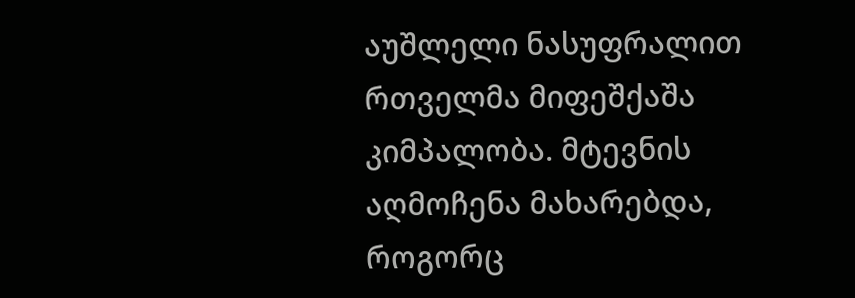აუშლელი ნასუფრალით რთველმა მიფეშქაშა კიმპალობა. მტევნის აღმოჩენა მახარებდა, როგორც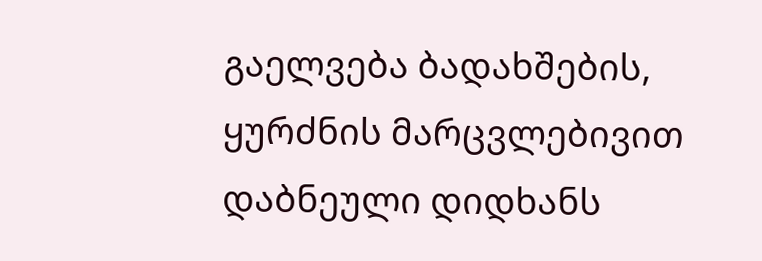გაელვება ბადახშების, ყურძნის მარცვლებივით დაბნეული დიდხანს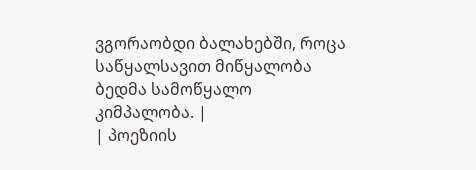ვგორაობდი ბალახებში, როცა საწყალსავით მიწყალობა ბედმა სამოწყალო კიმპალობა. |
| პოეზიის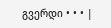გვერდი • • • |